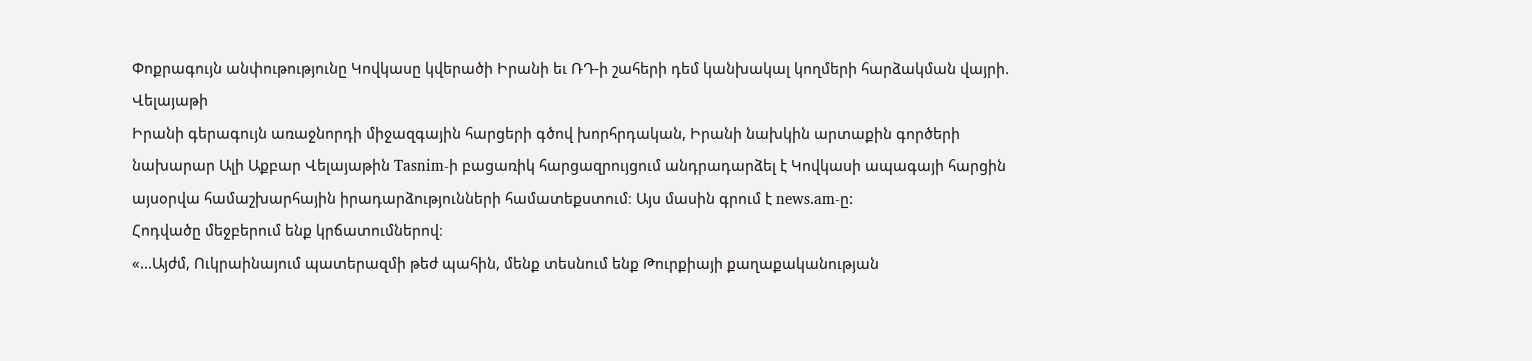Փոքրագույն անփութությունը Կովկասը կվերածի Իրանի եւ ՌԴ-ի շահերի դեմ կանխակալ կողմերի հարձակման վայրի. Վելայաթի
Իրանի գերագույն առաջնորդի միջազգային հարցերի գծով խորհրդական, Իրանի նախկին արտաքին գործերի նախարար Ալի Աքբար Վելայաթին Tasnim-ի բացառիկ հարցազրույցում անդրադարձել է Կովկասի ապագայի հարցին այսօրվա համաշխարհային իրադարձությունների համատեքստում։ Այս մասին գրում է news.am-ը:
Հոդվածը մեջբերում ենք կրճատումներով։
«...Այժմ, Ուկրաինայում պատերազմի թեժ պահին, մենք տեսնում ենք Թուրքիայի քաղաքականության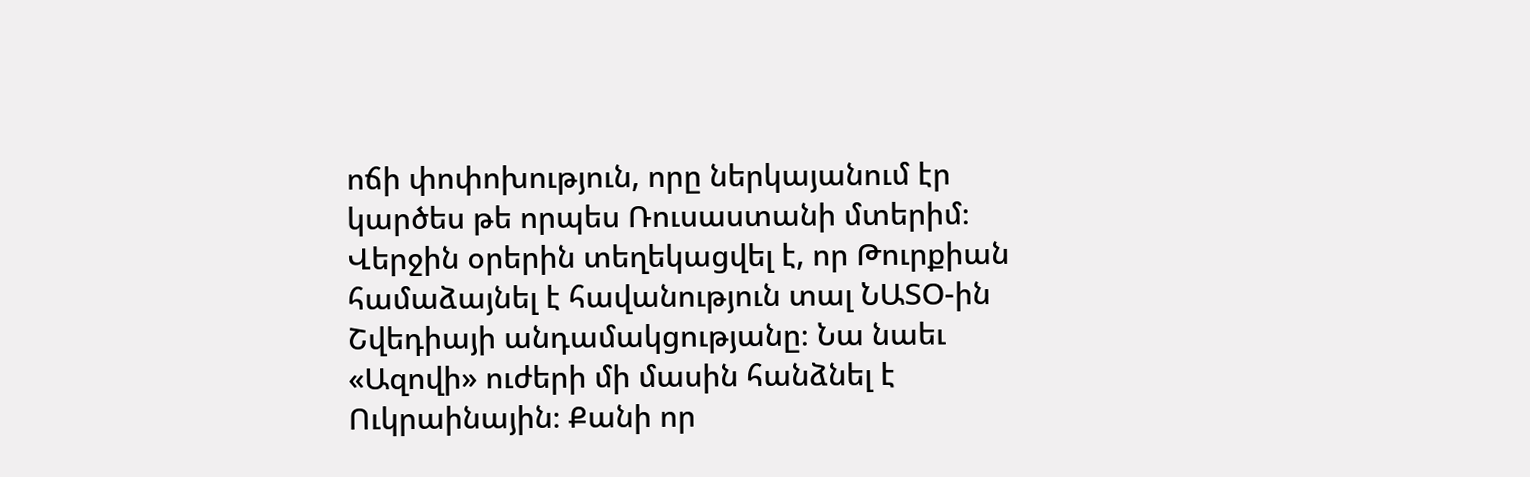ոճի փոփոխություն, որը ներկայանում էր կարծես թե որպես Ռուսաստանի մտերիմ։ Վերջին օրերին տեղեկացվել է, որ Թուրքիան համաձայնել է հավանություն տալ ՆԱՏՕ-ին Շվեդիայի անդամակցությանը։ Նա նաեւ «Ազովի» ուժերի մի մասին հանձնել է Ուկրաինային։ Քանի որ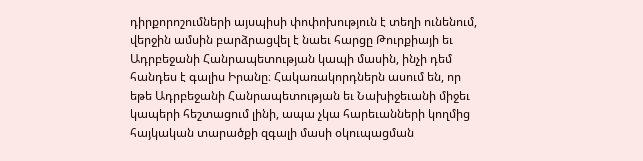դիրքորոշումների այսպիսի փոփոխություն է տեղի ունենում, վերջին ամսին բարձրացվել է նաեւ հարցը Թուրքիայի եւ Ադրբեջանի Հանրապետության կապի մասին, ինչի դեմ հանդես է գալիս Իրանը։ Հակառակորդներն ասում են, որ եթե Ադրբեջանի Հանրապետության եւ Նախիջեւանի միջեւ կապերի հեշտացում լինի, ապա չկա հարեւանների կողմից հայկական տարածքի զգալի մասի օկուպացման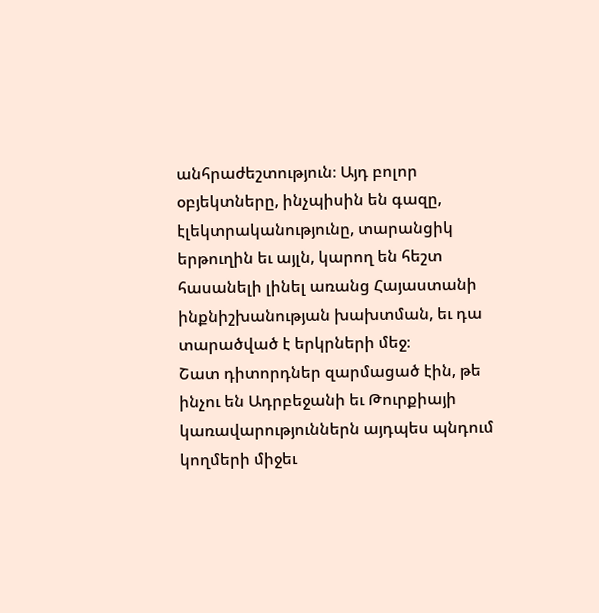անհրաժեշտություն։ Այդ բոլոր օբյեկտները, ինչպիսին են գազը, էլեկտրականությունը, տարանցիկ երթուղին եւ այլն, կարող են հեշտ հասանելի լինել առանց Հայաստանի ինքնիշխանության խախտման, եւ դա տարածված է երկրների մեջ։
Շատ դիտորդներ զարմացած էին, թե ինչու են Ադրբեջանի եւ Թուրքիայի կառավարություններն այդպես պնդում կողմերի միջեւ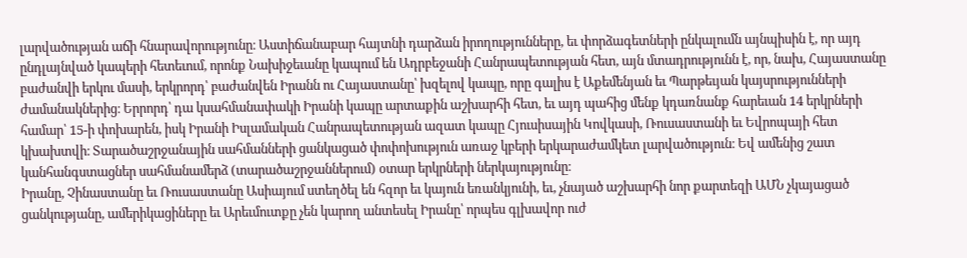լարվածության աճի հնարավորությունը։ Աստիճանաբար հայտնի դարձան իրողությունները, եւ փորձագետների ընկալումն այնպիսին է, որ այդ ընդլայնված կապերի հետեւում, որոնք Նախիջեւանը կապում են Ադրբեջանի Հանրապետության հետ, այն մտադրությունն է, որ, նախ, Հայաստանը բաժանվի երկու մասի, երկրորդ՝ բաժանվեն Իրանն ու Հայաստանը՝ խզելով կապը, որը գալիս է Աքեմենյան եւ Պարթեւյան կայսրությունների ժամանակներից։ Երրորդ՝ դա կսահմանափակի Իրանի կապը արտաքին աշխարհի հետ, եւ այդ պահից մենք կդառնանք հարեւան 14 երկրների համար՝ 15-ի փոխարեն, իսկ Իրանի Իսլամական Հանրապետության ազատ կապը Հյուսիսային Կովկասի, Ռուսաստանի եւ Եվրոպայի հետ կխախտվի։ Տարածաշրջանային սահմանների ցանկացած փոփոխություն առաջ կբերի երկարաժամկետ լարվածություն։ Եվ ամենից շատ կանհանգստացներ սահմանամերձ (տարածաշրջաններում) օտար երկրների ներկայությունը։
Իրանը, Չինաստանը եւ Ռուսաստանը Ասիայում ստեղծել են հզոր եւ կայուն եռանկյունի, եւ, չնայած աշխարհի նոր քարտեզի ԱՄՆ չկայացած ցանկությանը, ամերիկացիները եւ Արեւմուտքը չեն կարող անտեսել Իրանը՝ որպես գլխավոր ուժ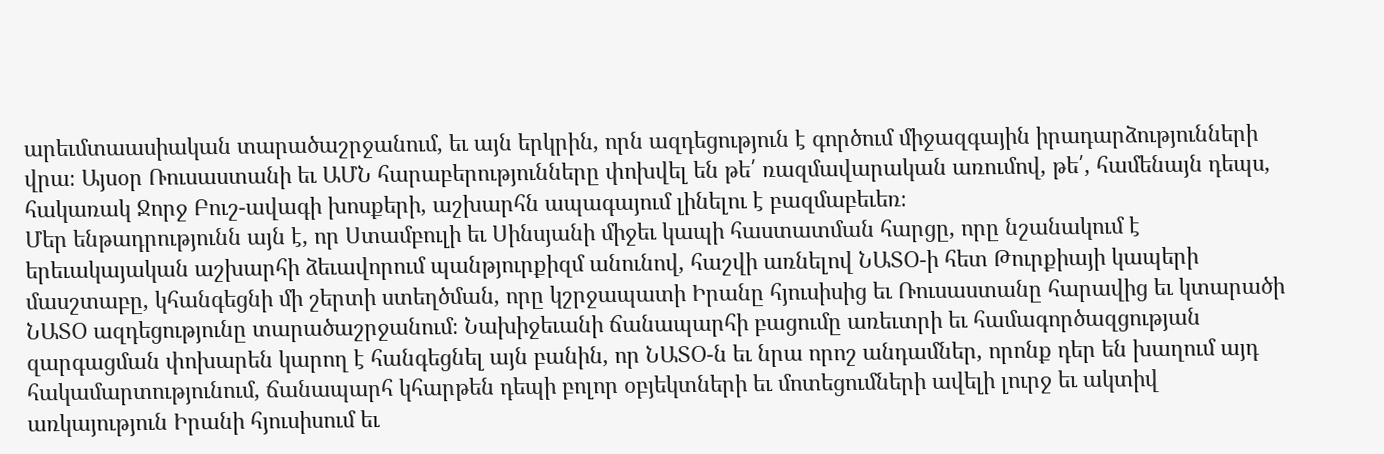արեւմտաասիական տարածաշրջանում, եւ այն երկրին, որն ազդեցություն է գործում միջազգային իրադարձությունների վրա։ Այսօր Ռուսաստանի եւ ԱՄՆ հարաբերությունները փոխվել են թե՛ ռազմավարական առումով, թե՛, համենայն դեպս, հակառակ Ջորջ Բուշ-ավագի խոսքերի, աշխարհն ապագայում լինելու է բազմաբեւեռ։
Մեր ենթադրությունն այն է, որ Ստամբուլի եւ Սինսյանի միջեւ կապի հաստատման հարցը, որը նշանակում է երեւակայական աշխարհի ձեւավորում պանթյուրքիզմ անունով, հաշվի առնելով ՆԱՏՕ-ի հետ Թուրքիայի կապերի մասշտաբը, կհանգեցնի մի շերտի ստեղծման, որը կշրջապատի Իրանը հյուսիսից եւ Ռուսաստանը հարավից եւ կտարածի ՆԱՏՕ ազդեցությունը տարածաշրջանում։ Նախիջեւանի ճանապարհի բացումը առեւտրի եւ համագործազցության զարգացման փոխարեն կարող է հանգեցնել այն բանին, որ ՆԱՏՕ-ն եւ նրա որոշ անդամներ, որոնք դեր են խաղում այդ հակամարտությունում, ճանապարհ կհարթեն դեպի բոլոր օբյեկտների եւ մոտեցումների ավելի լուրջ եւ ակտիվ առկայություն Իրանի հյուսիսում եւ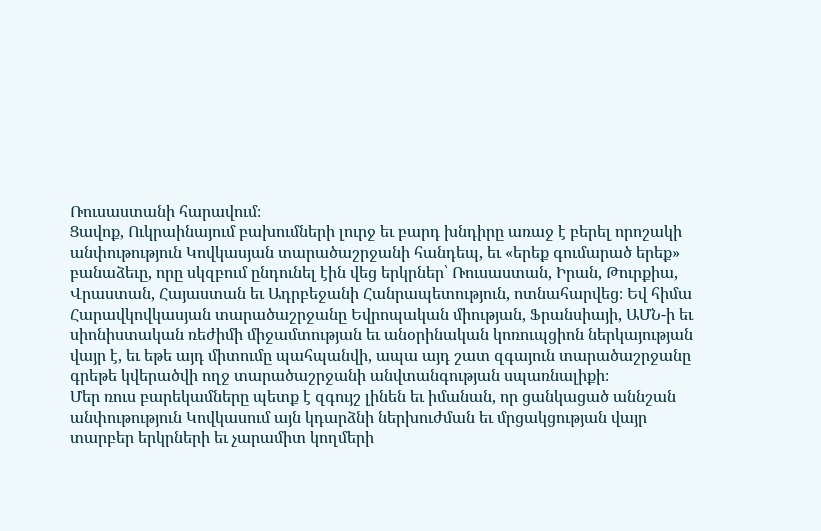Ռուսաստանի հարավում։
Ցավոք, Ուկրաինայում բախումների լուրջ եւ բարդ խնդիրը առաջ է բերել որոշակի անփութություն Կովկասյան տարածաշրջանի հանդեպ, եւ «երեք գումարած երեք» բանաձեւը, որը սկզբում ընդունել էին վեց երկրներ՝ Ռուսաստան, Իրան, Թուրքիա, Վրաստան, Հայաստան եւ Ադրբեջանի Հանրապետություն, ոտնահարվեց։ Եվ հիմա Հարավկովկասյան տարածաշրջանը Եվրոպական միության, Ֆրանսիայի, ԱՄՆ-ի եւ սիոնիստական ռեժիմի միջամտության եւ անօրինական կոռուպցիոն ներկայության վայր է, եւ եթե այդ միտումը պահպանվի, ապա այդ շատ զգայուն տարածաշրջանը գրեթե կվերածվի ողջ տարածաշրջանի անվտանգության սպառնալիքի։
Մեր ռուս բարեկամները պետք է զգույշ լինեն եւ իմանան, որ ցանկացած աննշան անփութություն Կովկասում այն կդարձնի ներխուժման եւ մրցակցության վայր տարբեր երկրների եւ չարամիտ կողմերի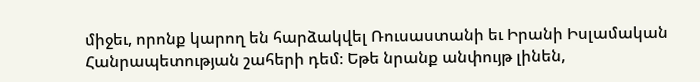միջեւ, որոնք կարող են հարձակվել Ռուսաստանի եւ Իրանի Իսլամական Հանրապետության շահերի դեմ։ Եթե նրանք անփույթ լինեն,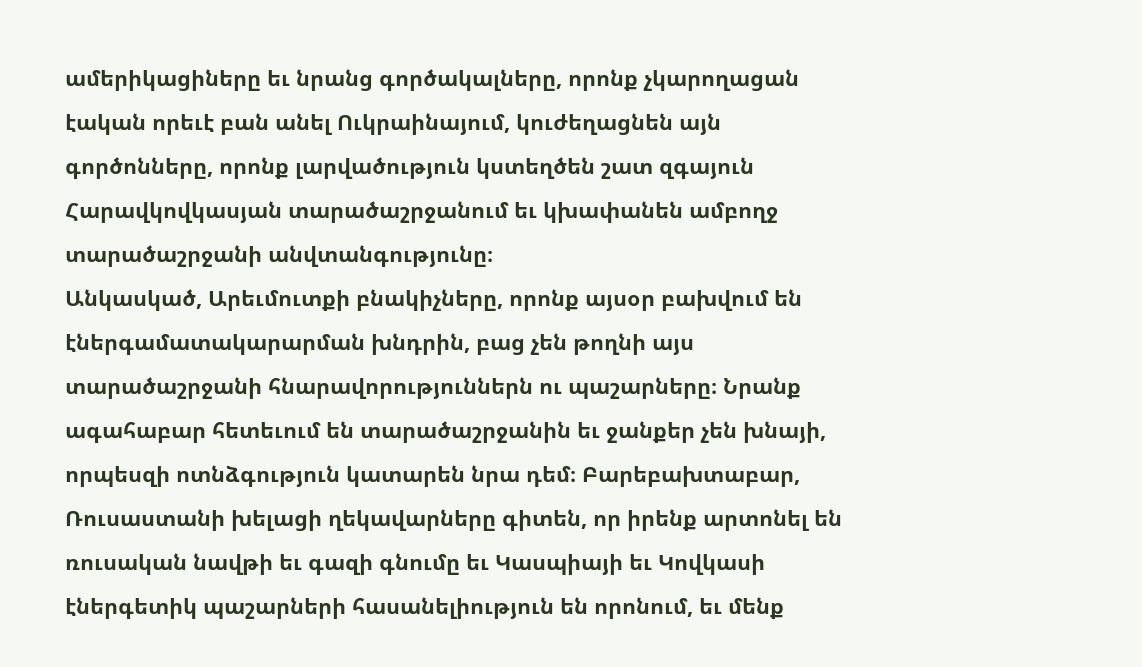ամերիկացիները եւ նրանց գործակալները, որոնք չկարողացան էական որեւէ բան անել Ուկրաինայում, կուժեղացնեն այն գործոնները, որոնք լարվածություն կստեղծեն շատ զգայուն Հարավկովկասյան տարածաշրջանում եւ կխափանեն ամբողջ տարածաշրջանի անվտանգությունը։
Անկասկած, Արեւմուտքի բնակիչները, որոնք այսօր բախվում են էներգամատակարարման խնդրին, բաց չեն թողնի այս տարածաշրջանի հնարավորություններն ու պաշարները։ Նրանք ագահաբար հետեւում են տարածաշրջանին եւ ջանքեր չեն խնայի, որպեսզի ոտնձգություն կատարեն նրա դեմ։ Բարեբախտաբար, Ռուսաստանի խելացի ղեկավարները գիտեն, որ իրենք արտոնել են ռուսական նավթի եւ գազի գնումը եւ Կասպիայի եւ Կովկասի էներգետիկ պաշարների հասանելիություն են որոնում, եւ մենք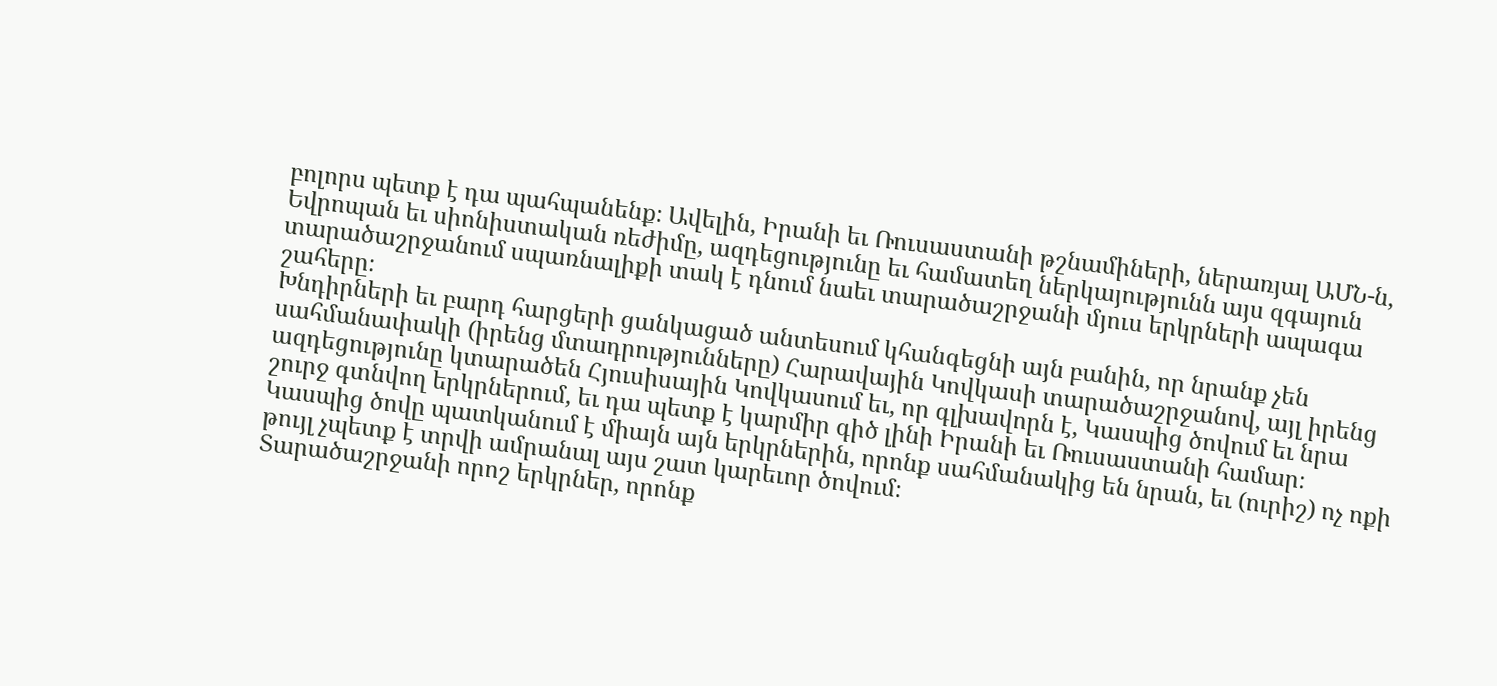բոլորս պետք է դա պահպանենք։ Ավելին, Իրանի եւ Ռուսաստանի թշնամիների, ներառյալ ԱՄՆ-ն, Եվրոպան եւ սիոնիստական ռեժիմը, ազդեցությունը եւ համատեղ ներկայությունն այս զգայուն տարածաշրջանում սպառնալիքի տակ է դնում նաեւ տարածաշրջանի մյուս երկրների ապագա շահերը։
Խնդիրների եւ բարդ հարցերի ցանկացած անտեսում կհանգեցնի այն բանին, որ նրանք չեն սահմանափակի (իրենց մտադրությունները) Հարավային Կովկասի տարածաշրջանով, այլ իրենց ազդեցությունը կտարածեն Հյուսիսային Կովկասում եւ, որ գլխավորն է, Կասպից ծովում եւ նրա շուրջ գտնվող երկրներում, եւ դա պետք է կարմիր գիծ լինի Իրանի եւ Ռուսաստանի համար։ Կասպից ծովը պատկանում է միայն այն երկրներին, որոնք սահմանակից են նրան, եւ (ուրիշ) ոչ ոքի թույլ չպետք է տրվի ամրանալ այս շատ կարեւոր ծովում։
Տարածաշրջանի որոշ երկրներ, որոնք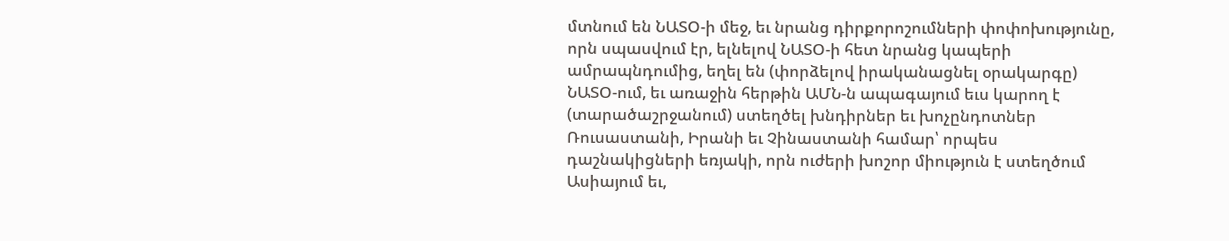մտնում են ՆԱՏՕ-ի մեջ, եւ նրանց դիրքորոշումների փոփոխությունը, որն սպասվում էր, ելնելով ՆԱՏՕ-ի հետ նրանց կապերի ամրապնդումից, եղել են (փորձելով իրականացնել օրակարգը) ՆԱՏՕ-ում, եւ առաջին հերթին ԱՄՆ-ն ապագայում եւս կարող է (տարածաշրջանում) ստեղծել խնդիրներ եւ խոչընդոտներ Ռուսաստանի, Իրանի եւ Չինաստանի համար՝ որպես դաշնակիցների եռյակի, որն ուժերի խոշոր միություն է ստեղծում Ասիայում եւ,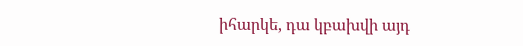իհարկե, դա կբախվի այդ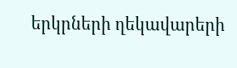երկրների ղեկավարերի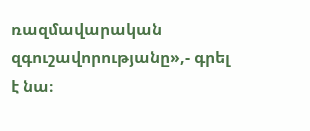ռազմավարական զգուշավորությանը»,- գրել է նա։